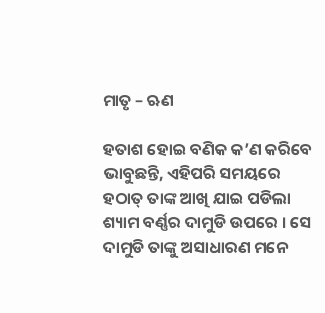ମାତୃ – ଋଣ

ହତାଶ ହୋଇ ବଣିକ କ’ଣ କରିବେ ଭାବୁଛନ୍ତି, ଏହିପରି ସମୟରେ ହଠାତ୍ ତାଙ୍କ ଆଖି ଯାଇ ପଡିଲା ଶ୍ୟାମ ବର୍ଣ୍ଣର ଦାମୁଡି ଉପରେ । ସେ ଦାମୁଡି ତାଙ୍କୁ ଅସାଧାରଣ ମନେ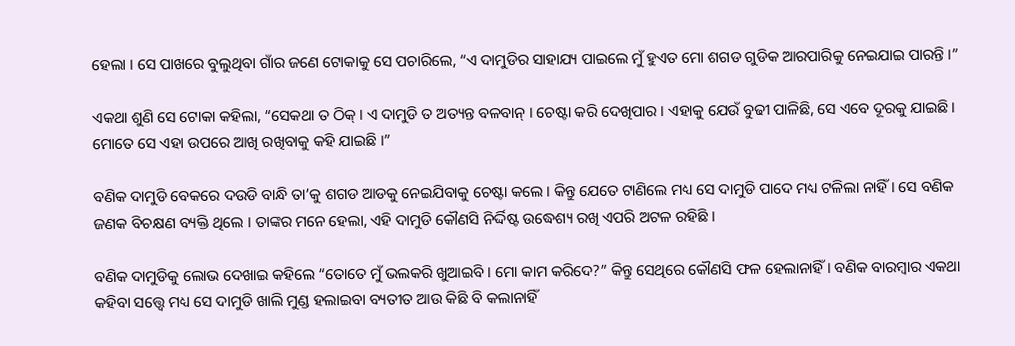ହେଲା । ସେ ପାଖରେ ବୁଲୁଥିବା ଗାଁର ଜଣେ ଟୋକାକୁ ସେ ପଚାରିଲେ, “ଏ ଦାମୁଡିର ସାହାଯ୍ୟ ପାଇଲେ ମୁଁ ହୁଏତ ମୋ ଶଗଡ ଗୁଡିକ ଆରପାରିକୁ ନେଇଯାଇ ପାରନ୍ତି ।”

ଏକଥା ଶୁଣି ସେ ଟୋକା କହିଲା, “ସେକଥା ତ ଠିକ୍ । ଏ ଦାମୁଡି ତ ଅତ୍ୟନ୍ତ ବଳବାନ୍ । ଚେଷ୍ଟା କରି ଦେଖିପାର । ଏହାକୁ ଯେଉଁ ବୁଢୀ ପାଳିଛି, ସେ ଏବେ ଦୂରକୁ ଯାଇଛି । ମୋତେ ସେ ଏହା ଉପରେ ଆଖି ରଖିବାକୁ କହି ଯାଇଛି ।”

ବଣିକ ଦାମୁଡି ବେକରେ ଦଉଡି ବାନ୍ଧି ତା’କୁ ଶଗଡ ଆଡକୁ ନେଇଯିବାକୁ ଚେଷ୍ଟା କଲେ । କିନ୍ତୁ ଯେତେ ଟାଣିଲେ ମଧ୍ୟ ସେ ଦାମୁଡି ପାଦେ ମଧ୍ୟ ଟଳିଲା ନାହିଁ । ସେ ବଣିକ ଜଣକ ବିଚକ୍ଷଣ ବ୍ୟକ୍ତି ଥିଲେ । ତାଙ୍କର ମନେ ହେଲା, ଏହି ଦାମୁଡି କୌଣସି ନିର୍ଦ୍ଦିଷ୍ଟ ଉଦ୍ଧେଶ୍ୟ ରଖି ଏପରି ଅଟଳ ରହିଛି ।

ବଣିକ ଦାମୁଡିକୁ ଲୋଭ ଦେଖାଇ କହିଲେ “ତୋତେ ମୁଁ ଭଲକରି ଖୁଆଇବି । ମୋ କାମ କରିଦେ?” କିନ୍ତୁ ସେଥିରେ କୌଣସି ଫଳ ହେଲାନାହିଁ । ବଣିକ ବାରମ୍ବାର ଏକଥା କହିବା ସତ୍ତ୍ୱେ ମଧ୍ୟ ସେ ଦାମୁଡି ଖାଲି ମୁଣ୍ଡ ହଲାଇବା ବ୍ୟତୀତ ଆଉ କିଛି ବି କଲାନାହିଁ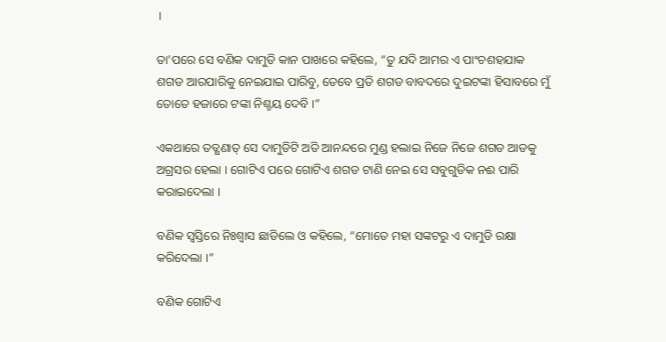।

ତା’ପରେ ସେ ବଣିକ ଦାମୁଡି କାନ ପାଖରେ କହିଲେ, “ତୁ ଯଦି ଆମର ଏ ପାଂଚଶହଯାକ ଶଗଡ ଆରପାରିକୁ ନେଇଯାଇ ପାରିବୁ, ତେବେ ପ୍ରତି ଶଗଡ ବାବଦରେ ଦୁଇଟଙ୍କା ହିସାବରେ ମୁଁ ତୋତେ ହଜାରେ ଟଙ୍କା ନିଶ୍ଚୟ ଦେବି ।”

ଏକଥାରେ ତତ୍କ୍ଷଣାତ୍ ସେ ଦାମୁଡିଟି ଅତି ଆନନ୍ଦରେ ମୁଣ୍ଡ ହଲାଇ ନିଜେ ନିଜେ ଶଗଡ ଆଡକୁ ଅଗ୍ରସର ହେଲା । ଗୋଟିଏ ପରେ ଗୋଟିଏ ଶଗଡ ଟାଣି ନେଇ ସେ ସବୁଗୁଡିକ ନଈ ପାରି କରାଇଦେଲା ।

ବଣିକ ସ୍ୱସ୍ତିରେ ନିଃଶ୍ୱାସ ଛାଡିଲେ ଓ କହିଲେ, “ମୋତେ ମହା ସଙ୍କଟରୁ ଏ ଦାମୁଡି ରକ୍ଷା କରିଦେଲା ।”

ବଣିକ ଗୋଟିଏ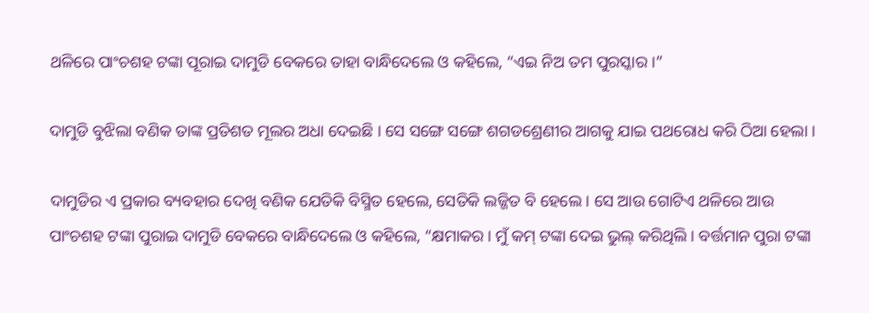ଥଳିରେ ପାଂଚଶହ ଟଙ୍କା ପୂରାଇ ଦାମୁଡି ବେକରେ ତାହା ବାନ୍ଧିଦେଲେ ଓ କହିଲେ, “ଏଇ ନିଅ ତମ ପୁରସ୍କାର ।”

ଦାମୁଡି ବୁଝିଲା ବଣିକ ତାଙ୍କ ପ୍ରତିଶତ ମୂଲର ଅଧା ଦେଇଛି । ସେ ସଙ୍ଗେ ସଙ୍ଗେ ଶଗଡଶ୍ରେଣୀର ଆଗକୁ ଯାଇ ପଥରୋଧ କରି ଠିଆ ହେଲା ।

ଦାମୁଡିର ଏ ପ୍ରକାର ବ୍ୟବହାର ଦେଖି ବଣିକ ଯେତିକି ବିସ୍ମିତ ହେଲେ, ସେତିକି ଲଜ୍ଜିତ ବି ହେଲେ । ସେ ଆଉ ଗୋଟିଏ ଥଳିରେ ଆଉ ପାଂଚଶହ ଟଙ୍କା ପୁରାଇ ଦାମୁଡି ବେକରେ ବାନ୍ଧିଦେଲେ ଓ କହିଲେ, “କ୍ଷମାକର । ମୁଁ କମ୍ ଟଙ୍କା ଦେଇ ଭୁଲ୍ କରିଥିଲି । ବର୍ତ୍ତମାନ ପୁରା ଟଙ୍କା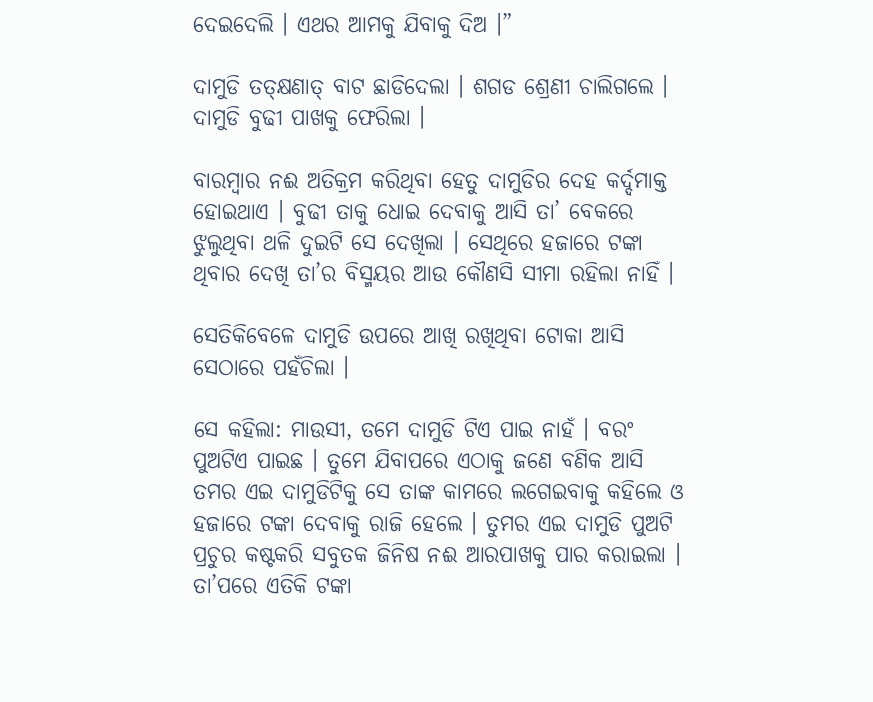ଦେଇଦେଲି । ଏଥର ଆମକୁ ଯିବାକୁ ଦିଅ ।”

ଦାମୁଡି ତତ୍କ୍ଷଣାତ୍ ବାଟ ଛାଡିଦେଲା । ଶଗଡ ଶ୍ରେଣୀ ଚାଲିଗଲେ । ଦାମୁଡି ବୁଢୀ ପାଖକୁ ଫେରିଲା ।

ବାରମ୍ବାର ନଈ ଅତିକ୍ରମ କରିଥିବା ହେତୁ ଦାମୁଡିର ଦେହ କର୍ଦ୍ଦମାକ୍ତ ହୋଇଥାଏ । ବୁଢୀ ତାକୁ ଧୋଇ ଦେବାକୁ ଆସି ତା’ ବେକରେ ଝୁଲୁଥିବା ଥଳି ଦୁଇଟି ସେ ଦେଖିଲା । ସେଥିରେ ହଜାରେ ଟଙ୍କା ଥିବାର ଦେଖି ତା’ର ବିସ୍ମୟର ଆଉ କୌଣସି ସୀମା ରହିଲା ନାହିଁ ।

ସେତିକିବେଳେ ଦାମୁଡି ଉପରେ ଆଖି ରଖିଥିବା ଟୋକା ଆସି ସେଠାରେ ପହଁଚିଲା ।

ସେ କହିଲା: ମାଉସୀ, ତମେ ଦାମୁଡି ଟିଏ ପାଇ ନାହଁ । ବରଂ ପୁଅଟିଏ ପାଇଛ । ତୁମେ ଯିବାପରେ ଏଠାକୁ ଜଣେ ବଣିକ ଆସି ତମର ଏଇ ଦାମୁଡିଟିକୁ ସେ ତାଙ୍କ କାମରେ ଲଗେଇବାକୁ କହିଲେ ଓ ହଜାରେ ଟଙ୍କା ଦେବାକୁ ରାଜି ହେଲେ । ତୁମର ଏଇ ଦାମୁଡି ପୁଅଟି ପ୍ରଚୁର କଷ୍ଟକରି ସବୁତକ ଜିନିଷ ନଈ ଆରପାଖକୁ ପାର କରାଇଲା । ତା’ପରେ ଏତିକି ଟଙ୍କା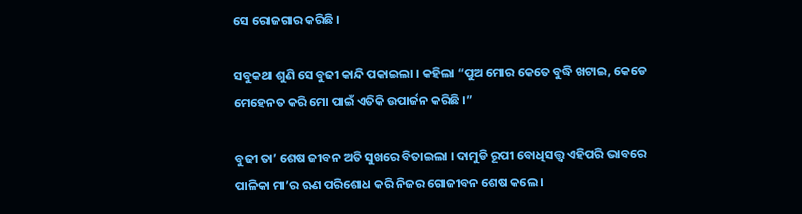ସେ ରୋଜଗାର କରିଛି ।

ସବୁକଥା ଶୁଣି ସେ ବୁଢୀ କାନ୍ଦି ପକାଇଲା । କହିଲା “ପୁଅ ମୋର କେତେ ବୁଦ୍ଧି ଖଟାଇ, କେଡେ ମେହେନତ କରି ମୋ ପାଇଁ ଏତିକି ଉପାର୍ଜନ କରିଛି ।”

ବୁଢୀ ତା’ ଶେଷ ଜୀବନ ଅତି ସୁଖରେ ବିତାଇଲା । ଦାମୁଡି ରୂପୀ ବୋଧିସତ୍ତ୍ଵ ଏହିପରି ଭାବରେ ପାଳିକା ମା’ର ଋଣ ପରିଶୋଧ କରି ନିଜର ଗୋଜୀବନ ଶେଷ କଲେ ।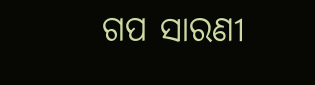ଗପ ସାରଣୀ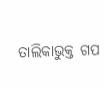ତାଲିକାଭୁକ୍ତ ଗପ